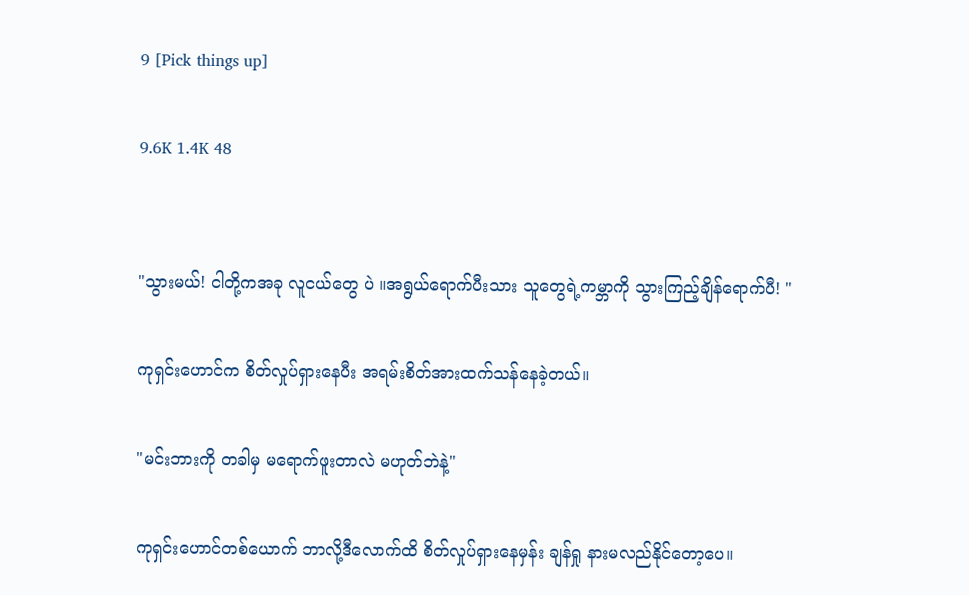9 [Pick things up]

9.6K 1.4K 48


"သွားမယ်! ငါတို့ကအခု လူငယ်တွေ ပဲ ။အရွယ်ရောက်ပီးသား သူတွေရဲ့ကမ္ဘာကို သွားကြည့်ချိန်ရောက်ပီ! "

ကုရှင်းဟောင်က စိတ်လှုပ်ရှားနေပီး အရမ်းစိတ်အားထက်သန်နေခဲ့တယ်။

"မင်းဘားကို တခါမှ မရောက်ဖူးတာလဲ မဟုတ်ဘဲနဲ့"

ကုရှင်းဟောင်တစ်ယောက် ဘာလို့ဒီလောက်ထိ စိတ်လှုပ်ရှားနေမှန်း ချန်ရှု နားမလည်နိုင်တော့ပေ။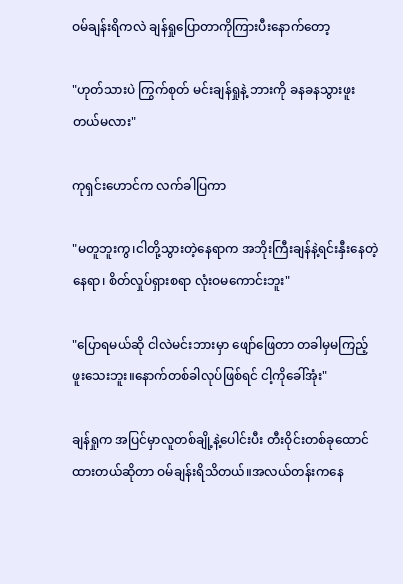ဝမ်ချန်းရိကလဲ ချန်ရှုပြောတာကိုကြားပီးနောက်တော့

"ဟုတ်သားပဲ ကြွက်စုတ် မင်းချန်ရှုနဲ့ ဘားကို ခနခနသွားဖူးတယ်မလား"

ကုရှင်းဟောင်က လက်ခါပြကာ

"မတူဘူးကွ၊ငါတို့သွားတဲ့နေရာက အဘိုးကြီးချန်နဲ့ရင်းနှီးနေတဲ့ နေရာ၊ စိတ်လှုပ်ရှားစရာ လုံးဝမကောင်းဘူး"

"ပြောရမယ်ဆို ငါလဲမင်းဘားမှာ ဖျော်ဖြေတာ တခါမှမကြည့်ဖူးသေးဘူး။နောက်တစ်ခါလုပ်ဖြစ်ရင် ငါ့ကိုခေါ်အုံး"

ချန်ရှုက အပြင်မှာလူတစ်ချို့နဲ့ပေါင်းပီး တီးဝိုင်းတစ်ခုထောင်ထားတယ်ဆိုတာ ဝမ်ချန်းရိသိတယ်။အလယ်တန်းကနေ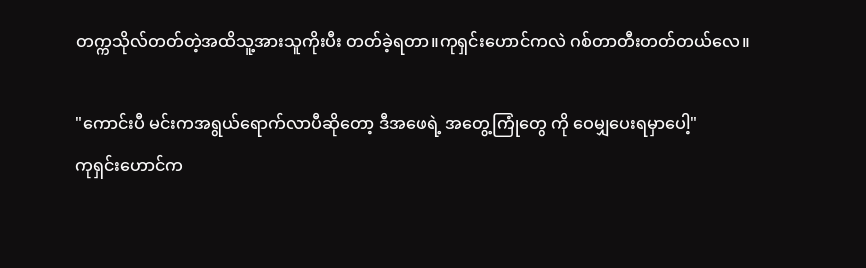တက္ကသိုလ်တတ်တဲ့အထိသူ့အားသူကိုးပီး တတ်ခဲ့ရတာ။ကုရှင်းဟောင်ကလဲ ဂစ်တာတီးတတ်တယ်လေ။

"ကောင်းပီ မင်းကအရွယ်ရောက်လာပီဆိုတော့ ဒီအဖေရဲ့ အတွေ့ကြုံတွေ ကို ဝေမျှပေးရမှာပေါ့"
ကုရှင်းဟောင်က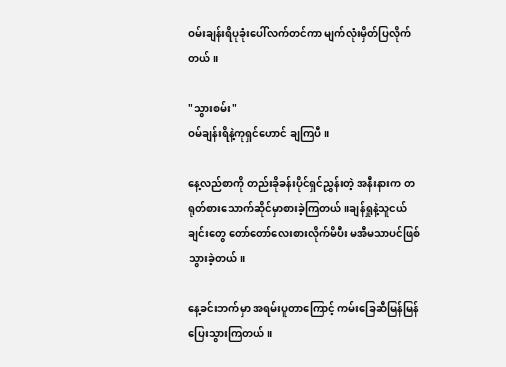ဝမ်းချန်းရိပုခုံးပေါ်လက်တင်ကာ မျက်လုံးမှိတ်ပြလိုက်တယ်။

"သွားစမ်း"
ဝမ်ချန်းရိနဲ့ကုရှင်ဟောင် ချကြပီ။

နေ့လည်စာကို တည်းခိုခန်းပိုင်ရှင်ညွှန်းတဲ့ အနီးနားက တရုတ်စားသောက်ဆိုင်မှာစားခဲ့ကြတယ်။ချန်ရှုနဲ့သူငယ်ချင်းတွေ တော်တော်လေးစားလိုက်မိပီး မအီမသာပင်ဖြစ်သွားခဲ့တယ်။

နေ့ခင်းဘက်မှာ အရမ်းပူ‌တာကြောင့် ကမ်းခြေဆီမြန်မြန်ပြေးသွားကြတယ်။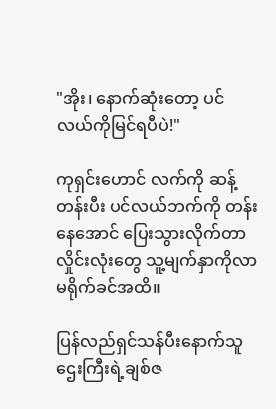"အိုး၊ နောက်ဆုံးတော့ ပင်လယ်ကိုမြင်ရပီပဲ!"

ကုရှင်းဟောင် လက်ကို ဆန့်တန်းပီး ပင်လယ်ဘက်ကို တန်းနေအောင် ပြေးသွားလိုက်တာ လှိုင်းလုံးတွေ သူ့မျက်နှာကိုလာမရိုက်ခင်အထိ။

ပြန်လည်ရှင်သန်ပီးနောက်သူဌေးကြီးရဲ့ချစ်ဇ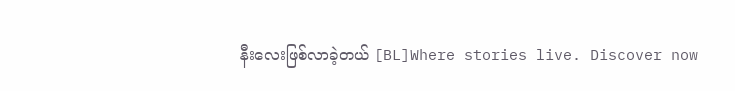နီးလေးဖြစ်လာခဲ့တယ် [BL]Where stories live. Discover now